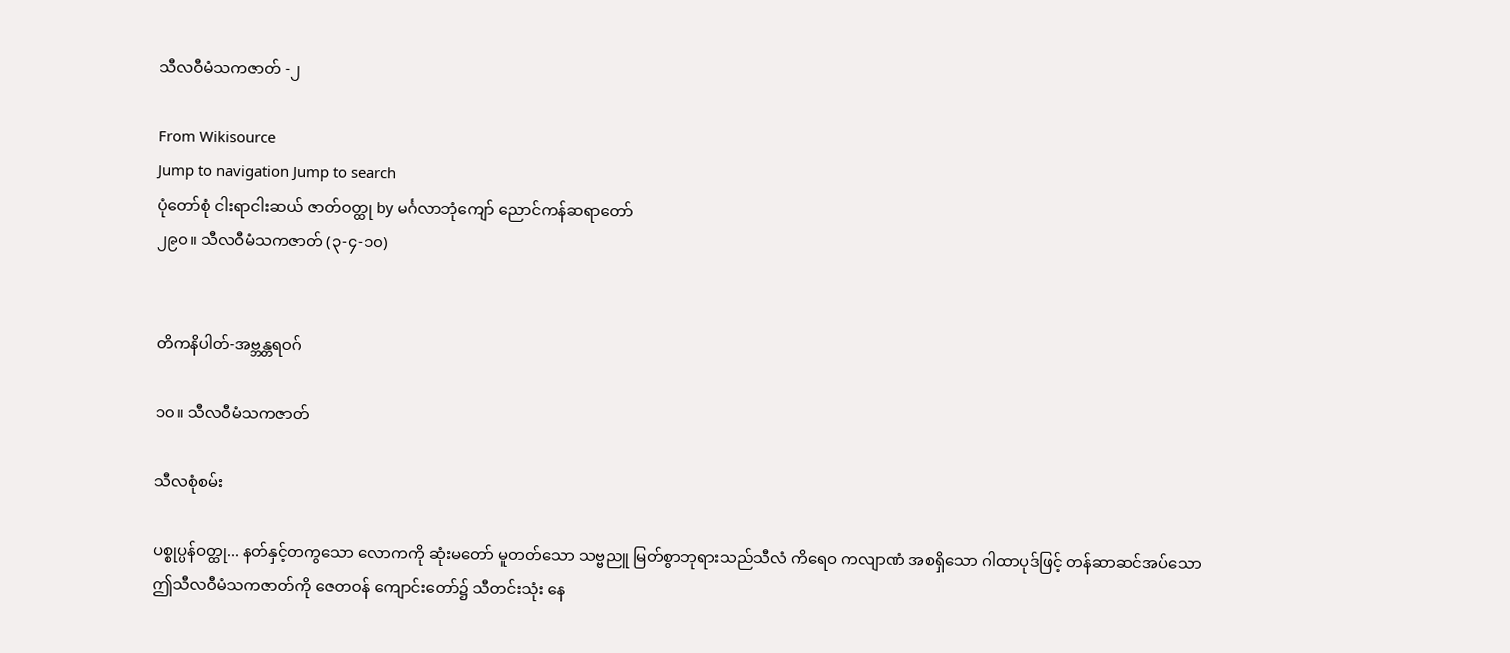သီလဝီမံသကဇာတ် -၂

From Wikisource
Jump to navigation Jump to search
ပုံတော်စုံ ငါးရာငါးဆယ် ဇာတ်ဝတ္ထု by မင်္ဂလာဘုံကျော် ညောင်ကန်ဆရာတော်
၂၉၀။ သီလဝီမံသကဇာတ် (၃-၄-၁၀)


တိကနိပါတ်-အဗ္ဘန္တရဝဂ်

၁၀။ သီလဝီမံသကဇာတ်

သီလစုံစမ်း

ပစ္စုပ္ပန်ဝတ္ထု... နတ်နှင့်တကွသော လောကကို ဆုံးမတော် မူတတ်သော သဗ္ဗညူ မြတ်စွာဘုရားသည်သီလံ ကိရေဝ ကလျာဏံ အစရှိသော ဂါထာပုဒ်ဖြင့် တန်ဆာဆင်အပ်သော ဤသီလဝီမံသကဇာတ်ကို ဇေတဝန် ကျောင်းတော်၌ သီတင်းသုံး နေ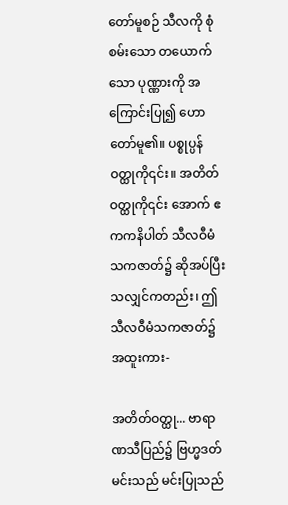တော်မူစဉ် သီလကို စုံစမ်းသော တယောက်သော ပုဏ္ဏားကို အကြောင်းပြု၍ ဟောတော်မူ၏။ ပစ္စုပ္ပန်ဝတ္ထုကို၎င်း။ အတိတ်ဝတ္ထုကို၎င်း အောက် ဧကကနိပါတ် သီလဝီမံသကဇာတ်၌ ဆိုအပ်ပြီးသလျှင်ကတည်း၊ ဤသီလဝီမံသကဇာတ်၌ အထူးကား-

အတိတ်ဝတ္ထု... ဗာရာဏသီပြည်၌ ဗြဟ္မဒတ်မင်းသည် မင်းပြုသည်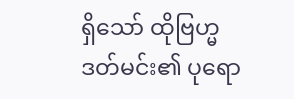ရှိသော် ထိုဗြဟ္မဒတ်မင်း၏ ပုရော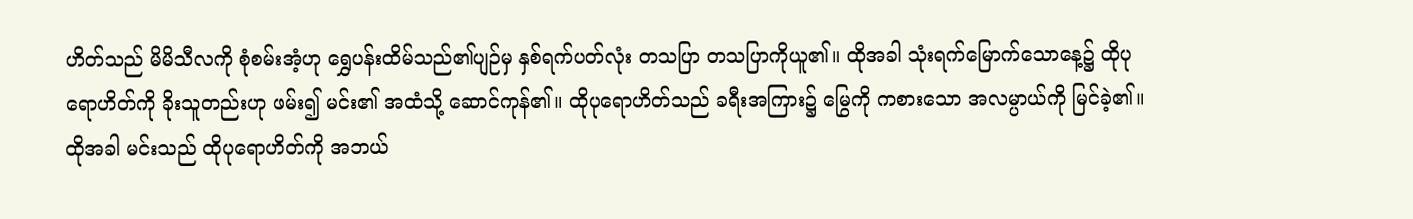ဟိတ်သည် မိမိသီလကို စုံစမ်းအံ့ဟု ရွှေပန်းထိမ်သည်၏ပျဉ်မှ နှစ်ရက်ပတ်လုံး တသပြာ တသပြာကိုယူ၏။ ထိုအခါ သုံးရက်မြောက်သောနေ့၌ ထိုပုရောဟိတ်ကို ခိုးသူတည်းဟု ဖမ်း၍ မင်း၏ အထံသို့ ဆောင်ကုန်၏။ ထိုပုရောဟိတ်သည် ခရီးအကြား၌ မြွေကို ကစားသော အလမ္ပာယ်ကို မြင်ခဲ့၏။ ထိုအခါ မင်းသည် ထိုပုရောဟိတ်ကို အဘယ်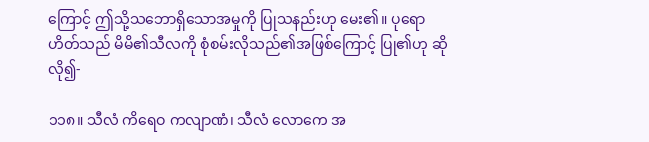ကြောင့် ဤသို့သဘောရှိသောအမှုကို ပြုသနည်းဟု မေး၏။ ပုရောဟိတ်သည် မိမိ၏သီလကို စုံစမ်းလိုသည်၏အဖြစ်ကြောင့် ပြု၏ဟု ဆိုလို၍-

၁၁၈။ သီလံ ကိရေဝ ကလျာဏံ၊ သီလံ လောကေ အ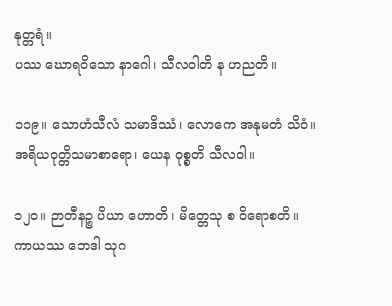နုတ္တရံ။
ပဿ ဃောရဝိသော နာဂေါ၊ သီလဝါတိ န ဟညတိ။

၁၁၉။ သောဟံသီလံ သမာဒိဿံ၊ လောကေ အနုမတံ သိဝံ။
အရိယဝုတ္တိသမာစာရော၊ ယေန ဝုစ္စတိ သီလဝါ။

၁၂၀။ ဉာတီနဉ္စ ပိယာ ဟောတိ၊ မိတ္တေသု စ ဝိရောစတိ။
ကာယဿ ဘေဒါ သုဂ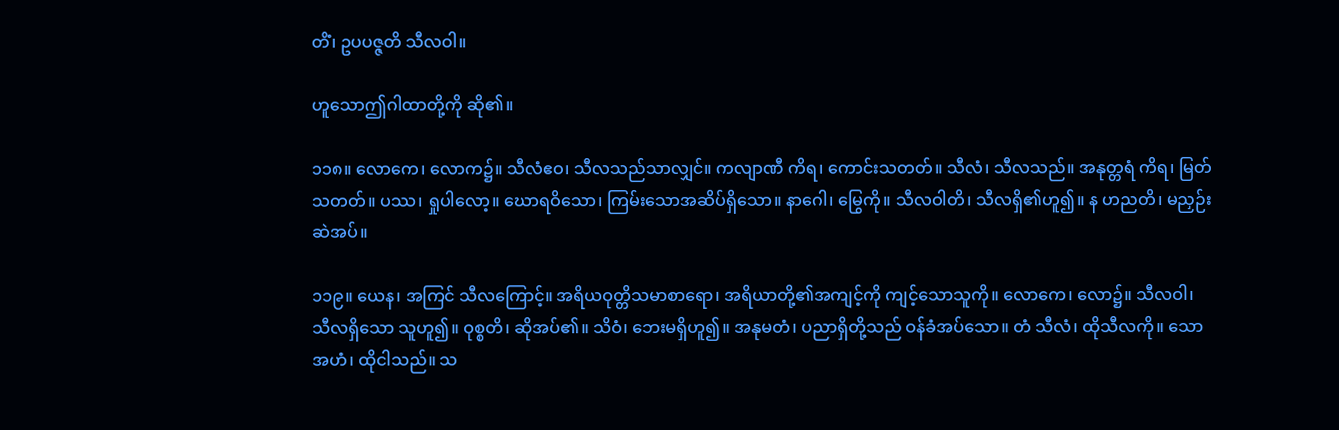တိံ၊ ဥပပဇ္ဇတိ သီလဝါ။

ဟူသောဤဂါထာတို့ကို ဆို၏။

၁၁၈။ လောကေ၊ လောက၌။ သီလံဧဝ၊ သီလသည်သာလျှင်။ ကလျာဏီ ကိရ၊ ကောင်းသတတ်။ သီလံ၊ သီလသည်။ အနုတ္တရံ ကိရ၊ မြတ်သတတ်။ ပဿ၊ ရှုပါလော့။ ဃောရဝိသော၊ ကြမ်းသောအဆိပ်ရှိသော။ နာဂေါ၊ မြွေကို။ သီလဝါတိ၊ သီလရှိ၏ဟူ၍။ န ဟညတိ၊ မညှဉ်းဆဲအပ်။

၁၁၉။ ယေန၊ အကြင် သီလကြောင့်။ အရိယဝုတ္တိသမာစာရော၊ အရိယာတို့၏အကျင့်ကို ကျင့်သောသူကို။ လောကေ၊ လော၌။ သီလဝါ၊ သီလရှိသော သူဟူ၍။ ဝုစ္စတိ၊ ဆိုအပ်၏။ သိဝံ၊ ဘေးမရှိဟူ၍။ အနုမတံ၊ ပညာရှိတို့သည် ဝန်ခံအပ်သော။ တံ သီလံ၊ ထိုသီလကို။ သော အဟံ၊ ထိုငါသည်။ သ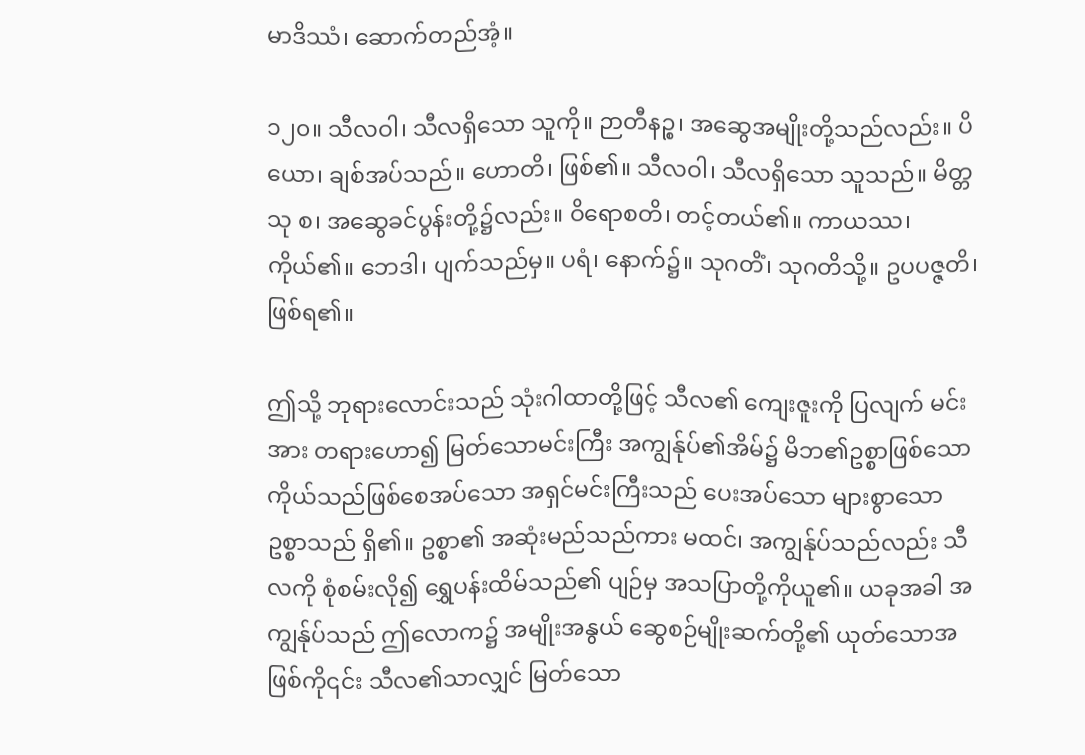မာဒိဿံ၊ ဆောက်တည်အံ့။

၁၂၀။ သီလဝါ၊ သီလရှိသော သူကို။ ဉာတီနဉ္စ၊ အဆွေအမျိုးတို့သည်လည်း။ ပိယော၊ ချစ်အပ်သည်။ ဟောတိ၊ ဖြစ်၏။ သီလဝါ၊ သီလရှိသော သူသည်။ မိတ္တသု စ၊ အဆွေခင်ပွန်းတို့၌လည်း။ ဝိရောစတိ၊ တင့်တယ်၏။ ကာယဿ၊ ကိုယ်၏။ ဘေဒါ၊ ပျက်သည်မှ။ ပရံ၊ နောက်၌။ သုဂတိံ၊ သုဂတိသို့။ ဥပပဇ္ဇတိ၊ ဖြစ်ရ၏။

ဤသို့ ဘုရားလောင်းသည် သုံးဂါထာတို့ဖြင့် သီလ၏ ကျေးဇူးကို ပြလျက် မင်းအား တရားဟော၍ မြတ်သောမင်းကြီး အကျွန်ုပ်၏အိမ်၌ မိဘ၏ဥစ္စာဖြစ်သော ကိုယ်သည်ဖြစ်စေအပ်သော အရှင်မင်းကြီးသည် ပေးအပ်သော များစွာသော ဥစ္စာသည် ရှိ၏။ ဥစ္စာ၏ အဆုံးမည်သည်ကား မထင်၊ အကျွန်ုပ်သည်လည်း သီလကို စုံစမ်းလို၍ ရွှေပန်းထိမ်သည်၏ ပျဉ်မှ အသပြာတို့ကိုယူ၏။ ယခုအခါ အကျွန်ုပ်သည် ဤလောက၌ အမျိုးအနွယ် ဆွေစဉ်မျိုးဆက်တို့၏ ယုတ်သောအဖြစ်ကို၎င်း သီလ၏သာလျှင် မြတ်သော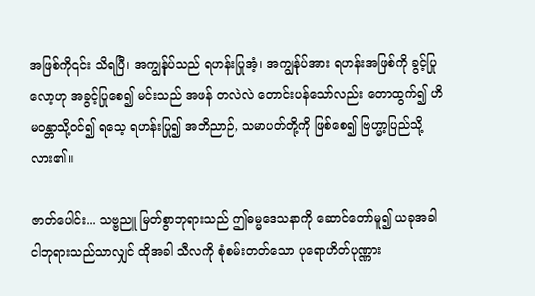အဖြစ်ကို၎င်း သိရပြီ၊ အကျွန်ုပ်သည် ရဟန်းပြုအံ့၊ အကျွန်ုပ်အား ရဟန်းအဖြစ်ကို ခွင့်ပြုလော့ဟု အခွင့်ပြုစေ၍ မင်းသည် အဖန် တလဲလဲ တောင်းပန်သော်လည်း တောထွက်၍ ဟိမဝန္တာသို့ဝင်၍ ရသေ့ ရဟန်းပြု၍ အဘိညာဉ်, သမာပတ်တို့ကို ဖြစ်စေ၍ ဗြဟ္မာ့ပြည်သို့ လား၏။

ဇာတ်ပေါင်း... သဗ္ဗညူ မြတ်စွာဘုရားသည် ဤဓမ္မဒေသနာကို ဆောင်တော်မူ၍ ယခုအခါ ငါဘုရားသည်သာလျှင် ထိုအခါ သီလကို စုံစမ်းတတ်သော ပုရောဟိတ်ပုဏ္ဏား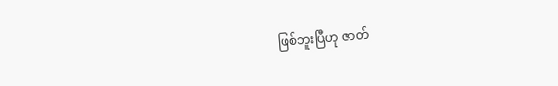ဖြစ်ဘူးပြီဟု ဇာတ်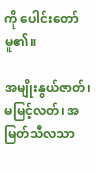ကို ပေါင်းတော်မူ၏။

အမျိုးနွယ်ဇာတ်၊ မမြင့်လတ်၊ အမြတ်သီလသာ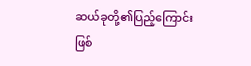ဆယ်ခုတို့၏ပြည့်ကြောင်းဖြစ်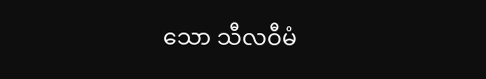သော သီလဝီမံ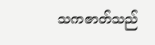သကဇာတ်သည်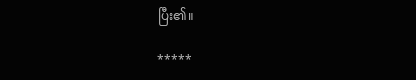ပြီး၏။

*****